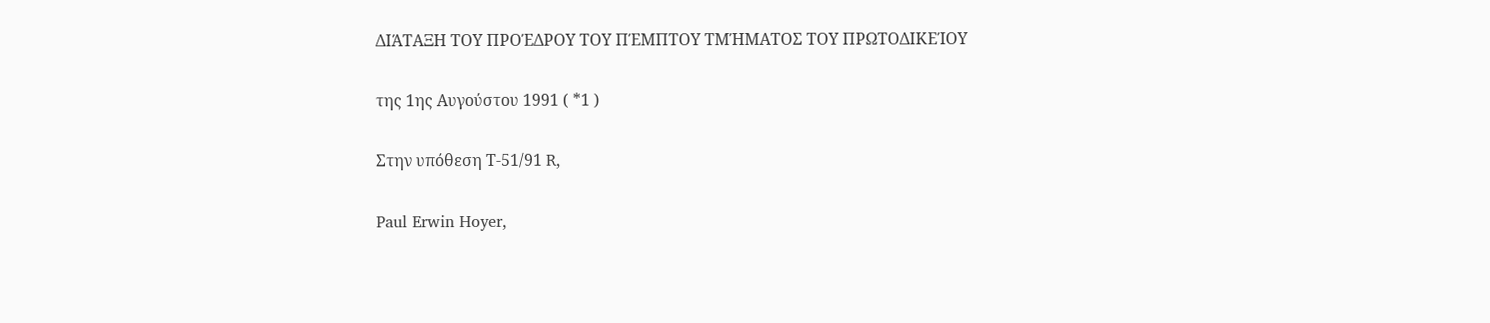ΔΙΆΤΑΞΗ ΤΟΥ ΠΡΟΈΔΡΟΥ ΤΟΥ ΠΈΜΠΤΟΥ ΤΜΉΜΑΤΟΣ ΤΟΥ ΠΡΩΤΟΔΙΚΕΊΟΥ

της 1ης Αυγούστου 1991 ( *1 )

Στην υπόθεση Τ-51/91 R,

Paul Erwin Hoyer,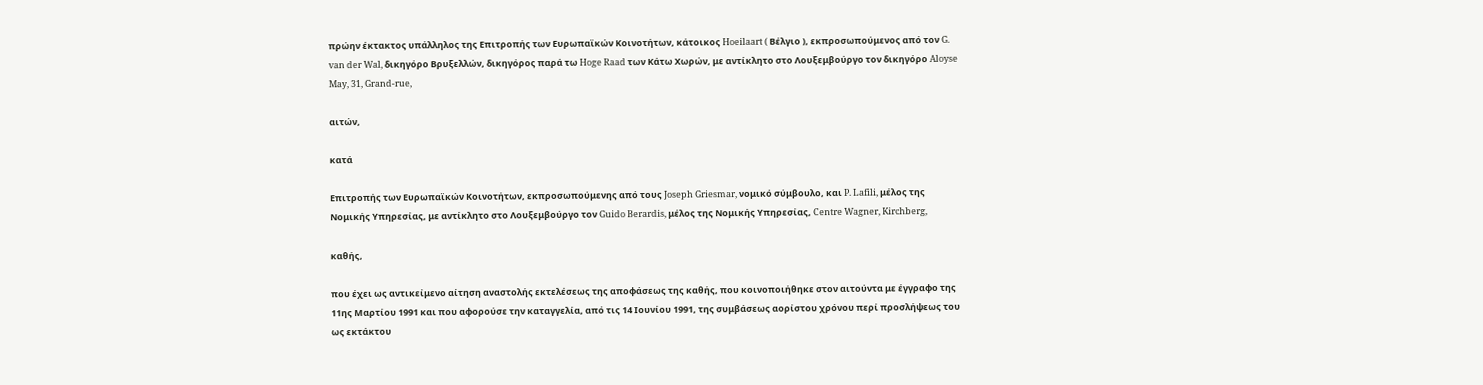πρώην έκτακτος υπάλληλος της Επιτροπής των Ευρωπαϊκών Κοινοτήτων, κάτοικος Hoeilaart ( Βέλγιο ), εκπροσωπούμενος από τον G. van der Wal, δικηγόρο Βρυξελλών, δικηγόρος παρά τω Hoge Raad των Κάτω Χωρών, με αντίκλητο στο Λουξεμβούργο τον δικηγόρο Aloyse May, 31, Grand-rue,

αιτών,

κατά

Επιτροπής των Ευρωπαϊκών Κοινοτήτων, εκπροσωπούμενης από τους Joseph Griesmar, νομικό σύμβουλο, και P. Lafili, μέλος της Νομικής Υπηρεσίας, με αντίκλητο στο Λουξεμβούργο τον Guido Berardis, μέλος της Νομικής Υπηρεσίας, Centre Wagner, Kirchberg,

καθής,

που έχει ως αντικείμενο αίτηση αναστολής εκτελέσεως της αποφάσεως της καθής, που κοινοποιήθηκε στον αιτούντα με έγγραφο της 11ης Μαρτίου 1991 και που αφορούσε την καταγγελία, από τις 14 Ιουνίου 1991, της συμβάσεως αορίστου χρόνου περί προσλήψεως του ως εκτάκτου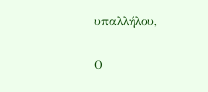υπαλλήλου,

Ο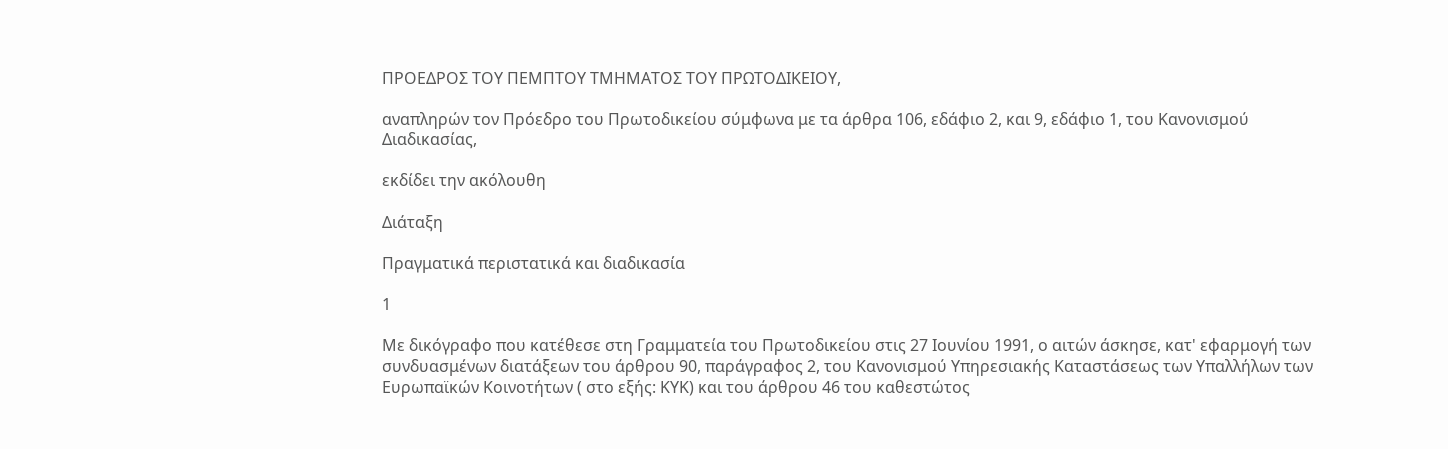ΠΡΟΕΔΡΟΣ ΤΟΥ ΠΕΜΠΤΟΥ ΤΜΗΜΑΤΟΣ ΤΟΥ ΠΡΩΤΟΔΙΚΕΙΟΥ,

αναπληρών τον Πρόεδρο του Πρωτοδικείου σύμφωνα με τα άρθρα 106, εδάφιο 2, και 9, εδάφιο 1, του Κανονισμού Διαδικασίας,

εκδίδει την ακόλουθη

Διάταξη

Πραγματικά περιστατικά και διαδικασία

1

Με δικόγραφο που κατέθεσε στη Γραμματεία του Πρωτοδικείου στις 27 Ιουνίου 1991, ο αιτών άσκησε, κατ' εφαρμογή των συνδυασμένων διατάξεων του άρθρου 90, παράγραφος 2, του Κανονισμού Υπηρεσιακής Καταστάσεως των Υπαλλήλων των Ευρωπαϊκών Κοινοτήτων ( στο εξής: ΚΥΚ) και του άρθρου 46 του καθεστώτος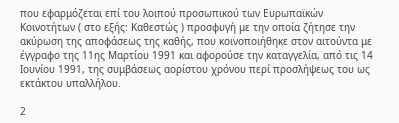που εφαρμόζεται επί του λοιπού προσωπικού των Ευρωπαϊκών Κοινοτήτων ( στο εξής: Καθεστώς ) προσφυγή με την οποία ζήτησε την ακύρωση της αποφάσεως της καθής, που κοινοποιήθηκε στον αιτούντα με έγγραφο της 11ης Μαρτίου 1991 και αφορούσε την καταγγελία, από τις 14 Ιουνίου 1991, της συμβάσεως αορίστου χρόνου περί προσλήψεως του ως εκτάκτου υπαλλήλου.

2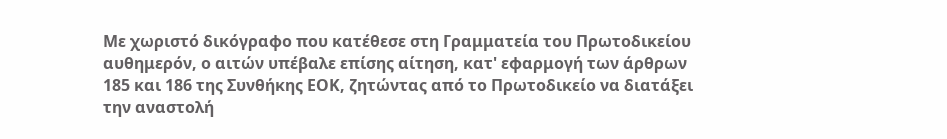Με χωριστό δικόγραφο που κατέθεσε στη Γραμματεία του Πρωτοδικείου αυθημερόν, ο αιτών υπέβαλε επίσης αίτηση, κατ' εφαρμογή των άρθρων 185 και 186 της Συνθήκης ΕΟΚ, ζητώντας από το Πρωτοδικείο να διατάξει την αναστολή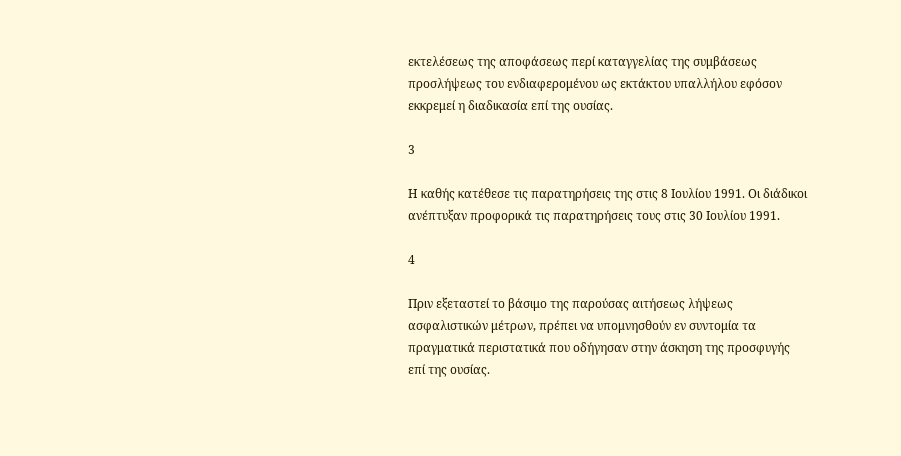εκτελέσεως της αποφάσεως περί καταγγελίας της συμβάσεως προσλήψεως του ενδιαφερομένου ως εκτάκτου υπαλλήλου εφόσον εκκρεμεί η διαδικασία επί της ουσίας.

3

Η καθής κατέθεσε τις παρατηρήσεις της στις 8 Ιουλίου 1991. Οι διάδικοι ανέπτυξαν προφορικά τις παρατηρήσεις τους στις 30 Ιουλίου 1991.

4

Πριν εξεταστεί το βάσιμο της παρούσας αιτήσεως λήψεως ασφαλιστικών μέτρων, πρέπει να υπομνησθούν εν συντομία τα πραγματικά περιστατικά που οδήγησαν στην άσκηση της προσφυγής επί της ουσίας.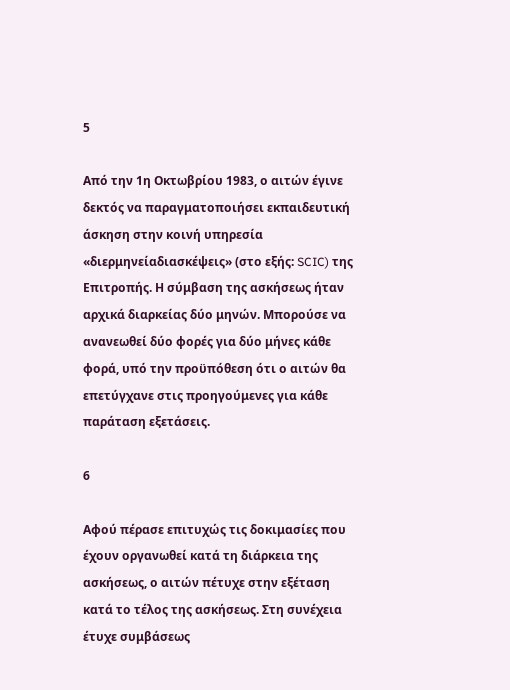5

Από την 1η Οκτωβρίου 1983, ο αιτών έγινε δεκτός να παραγματοποιήσει εκπαιδευτική άσκηση στην κοινή υπηρεσία «διερμηνείαδιασκέψεις» (στο εξής: SCIC) της Επιτροπής. Η σύμβαση της ασκήσεως ήταν αρχικά διαρκείας δύο μηνών. Μπορούσε να ανανεωθεί δύο φορές για δύο μήνες κάθε φορά, υπό την προϋπόθεση ότι ο αιτών θα επετύγχανε στις προηγούμενες για κάθε παράταση εξετάσεις.

6

Αφού πέρασε επιτυχώς τις δοκιμασίες που έχουν οργανωθεί κατά τη διάρκεια της ασκήσεως, ο αιτών πέτυχε στην εξέταση κατά το τέλος της ασκήσεως. Στη συνέχεια έτυχε συμβάσεως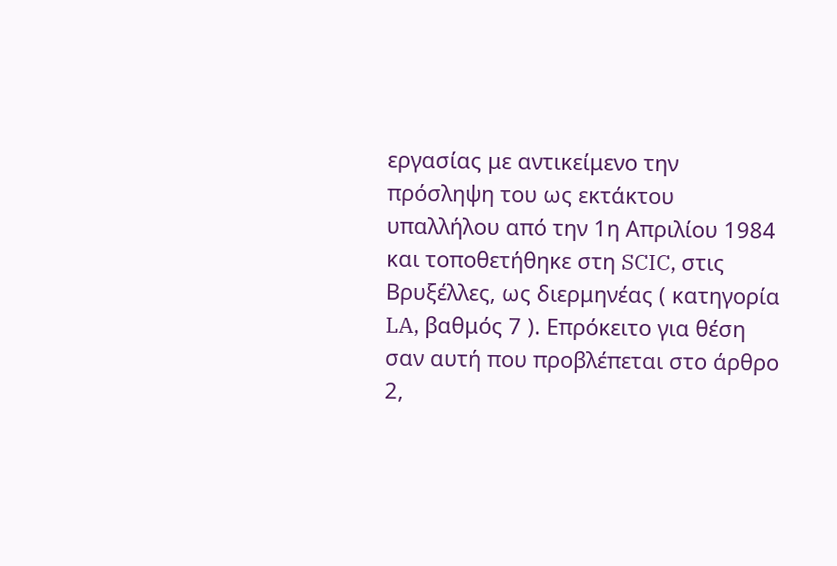εργασίας με αντικείμενο την πρόσληψη του ως εκτάκτου υπαλλήλου από την 1η Απριλίου 1984 και τοποθετήθηκε στη SCIC, στις Βρυξέλλες, ως διερμηνέας ( κατηγορία LA, βαθμός 7 ). Επρόκειτο για θέση σαν αυτή που προβλέπεται στο άρθρο 2,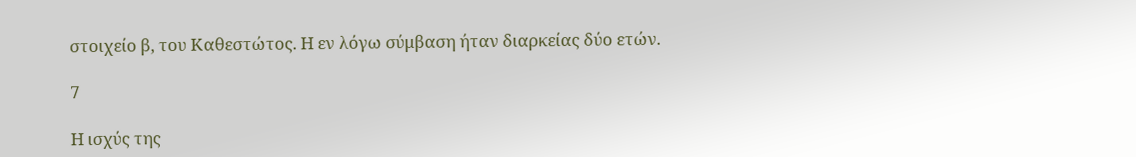στοιχείο β, του Καθεστώτος. Η εν λόγω σύμβαση ήταν διαρκείας δύο ετών.

7

Η ισχύς της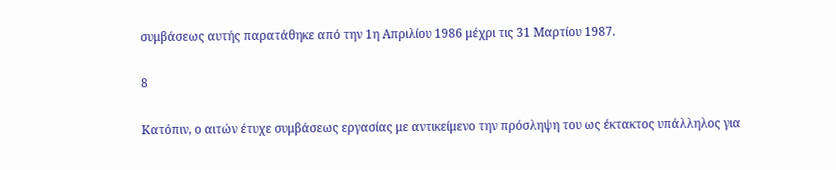συμβάσεως αυτής παρατάθηκε από την 1η Απριλίου 1986 μέχρι τις 31 Μαρτίου 1987.

8

Κατόπιν, ο αιτών έτυχε συμβάσεως εργασίας με αντικείμενο την πρόσληψη του ως έκτακτος υπάλληλος για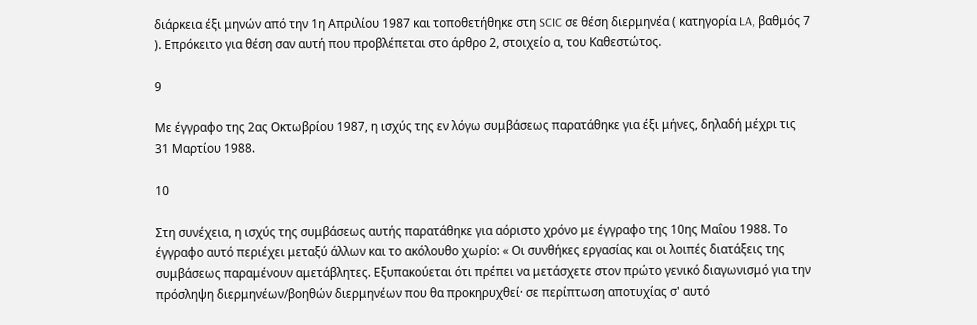διάρκεια έξι μηνών από την 1η Απριλίου 1987 και τοποθετήθηκε στη SCIC σε θέση διερμηνέα ( κατηγορία LA, βαθμός 7 ). Επρόκειτο για θέση σαν αυτή που προβλέπεται στο άρθρο 2, στοιχείο α, του Καθεστώτος.

9

Με έγγραφο της 2ας Οκτωβρίου 1987, η ισχύς της εν λόγω συμβάσεως παρατάθηκε για έξι μήνες, δηλαδή μέχρι τις 31 Μαρτίου 1988.

10

Στη συνέχεια, η ισχύς της συμβάσεως αυτής παρατάθηκε για αόριστο χρόνο με έγγραφο της 10ης Μαΐου 1988. Το έγγραφο αυτό περιέχει μεταξύ άλλων και το ακόλουθο χωρίο: « Οι συνθήκες εργασίας και οι λοιπές διατάξεις της συμβάσεως παραμένουν αμετάβλητες. Εξυπακούεται ότι πρέπει να μετάσχετε στον πρώτο γενικό διαγωνισμό για την πρόσληψη διερμηνέων/βοηθών διερμηνέων που θα προκηρυχθεί· σε περίπτωση αποτυχίας σ' αυτό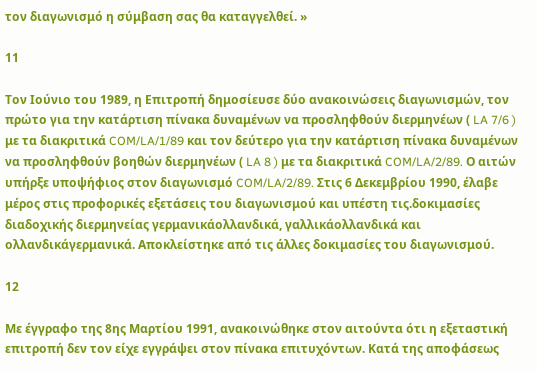τον διαγωνισμό η σύμβαση σας θα καταγγελθεί. »

11

Τον Ιούνιο του 1989, η Επιτροπή δημοσίευσε δύο ανακοινώσεις διαγωνισμών, τον πρώτο για την κατάρτιση πίνακα δυναμένων να προσληφθούν διερμηνέων ( LA 7/6 ) με τα διακριτικά COM/LA/1/89 και τον δεύτερο για την κατάρτιση πίνακα δυναμένων να προσληφθούν βοηθών διερμηνέων ( LA 8 ) με τα διακριτικά COM/LA/2/89. Ο αιτών υπήρξε υποψήφιος στον διαγωνισμό COM/LA/2/89. Στις 6 Δεκεμβρίου 1990, έλαβε μέρος στις προφορικές εξετάσεις του διαγωνισμού και υπέστη τις.δοκιμασίες διαδοχικής διερμηνείας γερμανικάολλανδικά, γαλλικάολλανδικά και ολλανδικάγερμανικά. Αποκλείστηκε από τις άλλες δοκιμασίες του διαγωνισμού.

12

Με έγγραφο της 8ης Μαρτίου 1991, ανακοινώθηκε στον αιτούντα ότι η εξεταστική επιτροπή δεν τον είχε εγγράψει στον πίνακα επιτυχόντων. Κατά της αποφάσεως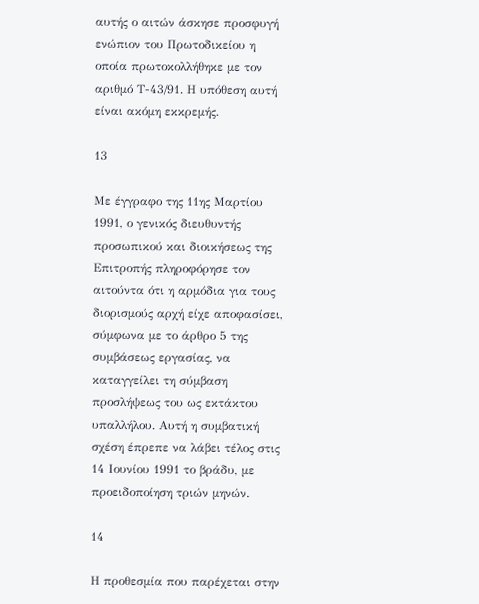αυτής ο αιτών άσκησε προσφυγή ενώπιον του Πρωτοδικείου η οποία πρωτοκολλήθηκε με τον αριθμό Τ-43/91. Η υπόθεση αυτή είναι ακόμη εκκρεμής.

13

Με έγγραφο της 11ης Μαρτίου 1991, ο γενικός διευθυντής προσωπικού και διοικήσεως της Επιτροπής πληροφόρησε τον αιτούντα ότι η αρμόδια για τους διορισμούς αρχή είχε αποφασίσει, σύμφωνα με το άρθρο 5 της συμβάσεως εργασίας, να καταγγείλει τη σύμβαση προσλήψεως του ως εκτάκτου υπαλλήλου. Αυτή η συμβατική σχέση έπρεπε να λάβει τέλος στις 14 Ιουνίου 1991 το βράδυ, με προειδοποίηση τριών μηνών.

14

Η προθεσμία που παρέχεται στην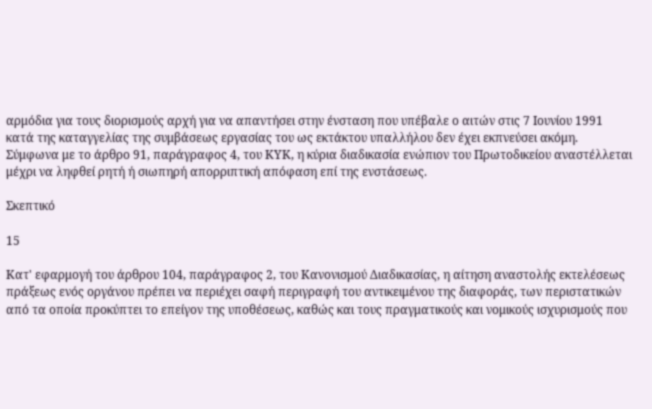αρμόδια για τους διορισμούς αρχή για να απαντήσει στην ένσταση που υπέβαλε ο αιτών στις 7 Ιουνίου 1991 κατά της καταγγελίας της συμβάσεως εργασίας του ως εκτάκτου υπαλλήλου δεν έχει εκπνεύσει ακόμη. Σύμφωνα με το άρθρο 91, παράγραφος 4, του ΚΥΚ, η κύρια διαδικασία ενώπιον του Πρωτοδικείου αναστέλλεται μέχρι να ληφθεί ρητή ή σιωπηρή απορριπτική απόφαση επί της ενστάσεως.

Σκεπτικό

15

Κατ' εφαρμογή του άρθρου 104, παράγραφος 2, του Κανονισμού Διαδικασίας, η αίτηση αναστολής εκτελέσεως πράξεως ενός οργάνου πρέπει να περιέχει σαφή περιγραφή του αντικειμένου της διαφοράς, των περιστατικών από τα οποία προκύπτει το επείγον της υποθέσεως, καθώς και τους πραγματικούς και νομικούς ισχυρισμούς που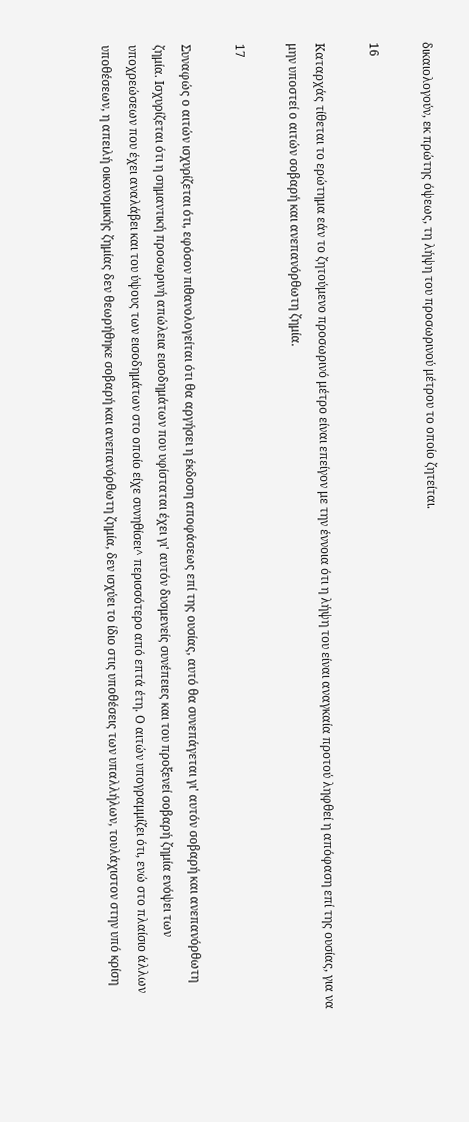δικαιολογούν, εκ πρώτης όψεως, τη λήψη του προσωρινού μέτρου το οποίο ζητείται.

16

Καταρχάς τίθεται το ερώτημα εάν το ζητούμενο προσωρινό μέτρο είναι επείγον με την έννοια ότι η λήψη του είναι αναγκαία προτού ληφθεί η απόφαση επί της ουσίας, για να μην υποστεί ο αιτών σοβαρή και ανεπανόρθωτη ζημία.

17

Συναφώς ο αιτών ισχυρίζεται ότι, εφόσον πιθανολογείται ότι θα αργήσει η έκδοση αποφάσεως επί της ουσίας, αυτό θα συνεπάγεται γι' αυτόν σοβαρή και ανεπανόρθωτη ζημία. Ισχυρίζεται ότι η σημαντική προσωρινή απώλεια εισοδημάτων που υφίσταται έχει γι' αυτόν δυσμενείς συνέπειες και του προξενεί σοβαρή ζημία ενόψει των υποχρεώσεων που έχει αναλάβει και του ύψους των εισοδημάτων στο οποίο είχε συνηθίσει^ περισσότερο από επτά έτη. Ο αιτών υπογραμμίζει ότι, ενώ στο πλαίσιο άλλων υποθέσεων, η απειλή οικονομικής ζημίας δεν θεωρήθηκε σοβαρή και ανεπανόρθωτη ζημία, δεν ισχύει το ίδιο στις υποθέσεις των υπαλλήλων, τουλάχιστον στην υπό κρίση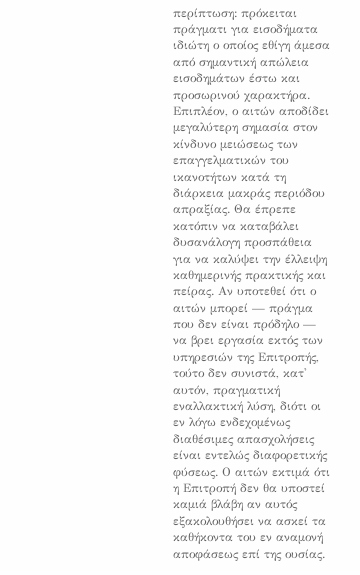περίπτωση: πρόκειται πράγματι για εισοδήματα ιδιώτη ο οποίος εθίγη άμεσα από σημαντική απώλεια εισοδημάτων έστω και προσωρινού χαρακτήρα. Επιπλέον, ο αιτών αποδίδει μεγαλύτερη σημασία στον κίνδυνο μειώσεως των επαγγελματικών του ικανοτήτων κατά τη διάρκεια μακράς περιόδου απραξίας. Θα έπρεπε κατόπιν να καταβάλει δυσανάλογη προσπάθεια για να καλύψει την έλλειψη καθημερινής πρακτικής και πείρας. Αν υποτεθεί ότι ο αιτών μπορεί — πράγμα που δεν είναι πρόδηλο — να βρει εργασία εκτός των υπηρεσιών της Επιτροπής, τούτο δεν συνιστά, κατ' αυτόν, πραγματική εναλλακτική λύση, διότι οι εν λόγω ενδεχομένως διαθέσιμες απασχολήσεις είναι εντελώς διαφορετικής φύσεως. Ο αιτών εκτιμά ότι η Επιτροπή δεν θα υποστεί καμιά βλάβη αν αυτός εξακολουθήσει να ασκεί τα καθήκοντα του εν αναμονή αποφάσεως επί της ουσίας.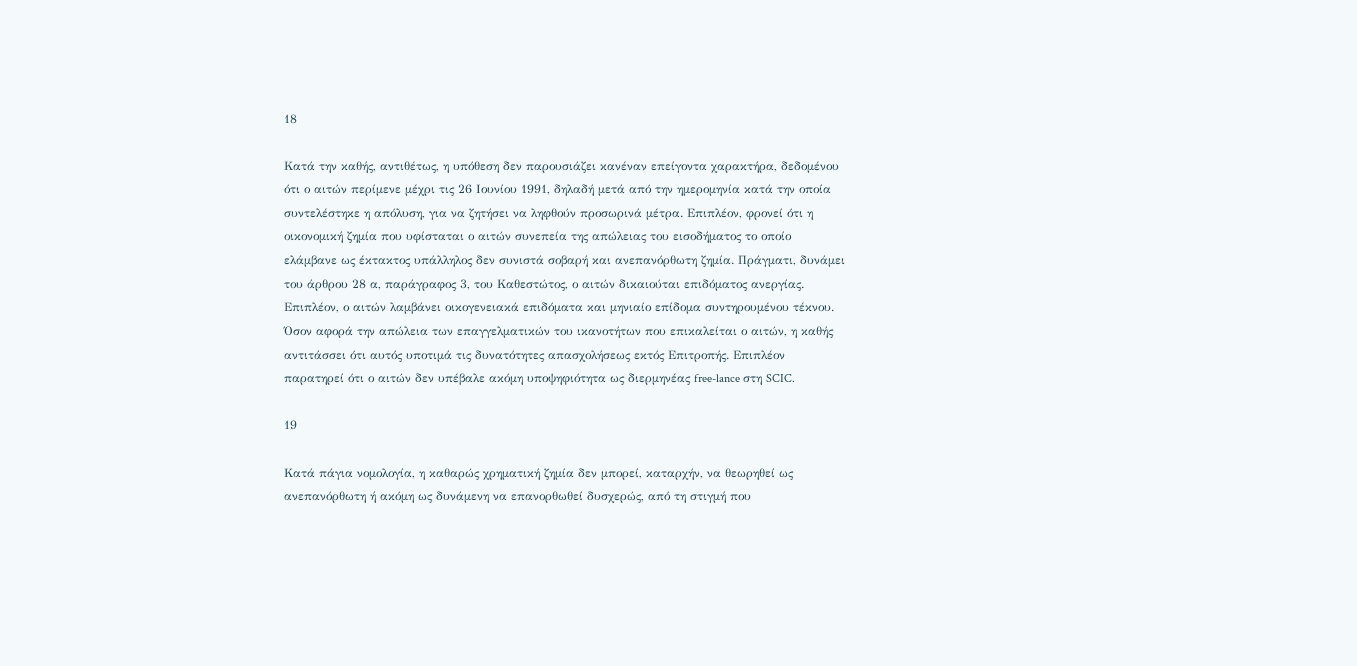18

Κατά την καθής, αντιθέτως, η υπόθεση δεν παρουσιάζει κανέναν επείγοντα χαρακτήρα, δεδομένου ότι ο αιτών περίμενε μέχρι τις 26 Ιουνίου 1991, δηλαδή μετά από την ημερομηνία κατά την οποία συντελέστηκε η απόλυση, για να ζητήσει να ληφθούν προσωρινά μέτρα. Επιπλέον, φρονεί ότι η οικονομική ζημία που υφίσταται ο αιτών συνεπεία της απώλειας του εισοδήματος το οποίο ελάμβανε ως έκτακτος υπάλληλος δεν συνιστά σοβαρή και ανεπανόρθωτη ζημία. Πράγματι, δυνάμει του άρθρου 28 α, παράγραφος 3, του Καθεστώτος, ο αιτών δικαιούται επιδόματος ανεργίας. Επιπλέον, ο αιτών λαμβάνει οικογενειακά επιδόματα και μηνιαίο επίδομα συντηρουμένου τέκνου. Όσον αφορά την απώλεια των επαγγελματικών του ικανοτήτων που επικαλείται ο αιτών, η καθής αντιτάσσει ότι αυτός υποτιμά τις δυνατότητες απασχολήσεως εκτός Επιτροπής. Επιπλέον παρατηρεί ότι ο αιτών δεν υπέβαλε ακόμη υποψηφιότητα ως διερμηνέας free-lance στη SCIC.

19

Κατά πάγια νομολογία, η καθαρώς χρηματική ζημία δεν μπορεί, καταρχήν, να θεωρηθεί ως ανεπανόρθωτη ή ακόμη ως δυνάμενη να επανορθωθεί δυσχερώς, από τη στιγμή που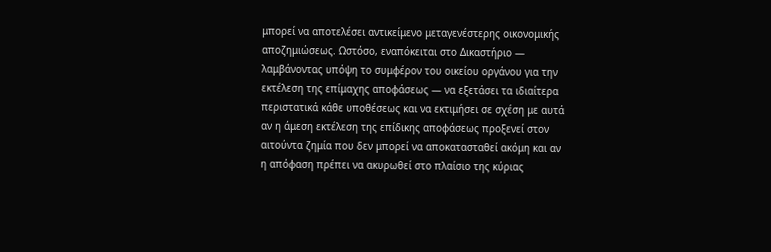μπορεί να αποτελέσει αντικείμενο μεταγενέστερης οικονομικής αποζημιώσεως. Ωστόσο, εναπόκειται στο Δικαστήριο — λαμβάνοντας υπόψη το συμφέρον του οικείου οργάνου για την εκτέλεση της επίμαχης αποφάσεως — να εξετάσει τα ιδιαίτερα περιστατικά κάθε υποθέσεως και να εκτιμήσει σε σχέση με αυτά αν η άμεση εκτέλεση της επίδικης αποφάσεως προξενεί στον αιτούντα ζημία που δεν μπορεί να αποκατασταθεί ακόμη και αν η απόφαση πρέπει να ακυρωθεί στο πλαίσιο της κύριας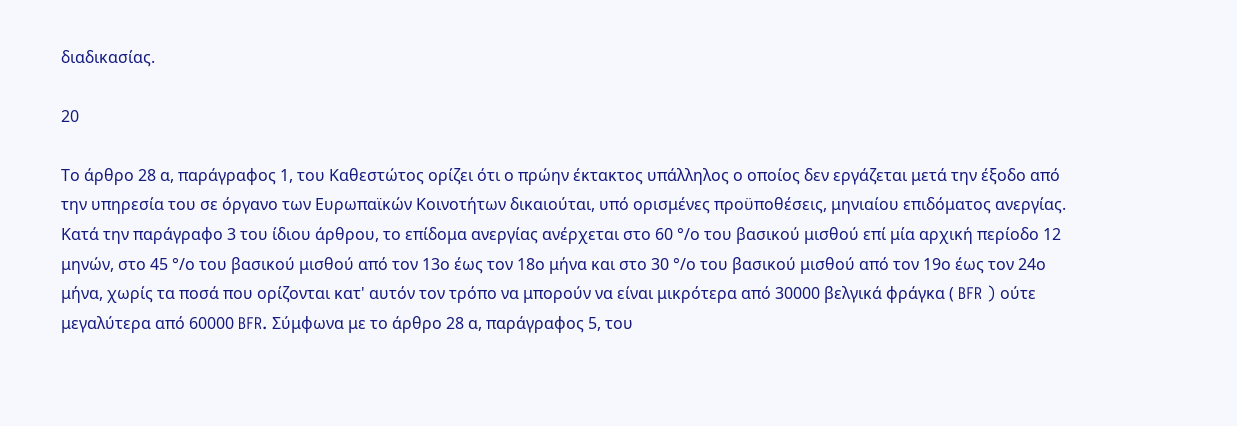διαδικασίας.

20

Το άρθρο 28 α, παράγραφος 1, του Καθεστώτος ορίζει ότι ο πρώην έκτακτος υπάλληλος ο οποίος δεν εργάζεται μετά την έξοδο από την υπηρεσία του σε όργανο των Ευρωπαϊκών Κοινοτήτων δικαιούται, υπό ορισμένες προϋποθέσεις, μηνιαίου επιδόματος ανεργίας. Κατά την παράγραφο 3 του ίδιου άρθρου, το επίδομα ανεργίας ανέρχεται στο 60 °/ο του βασικού μισθού επί μία αρχική περίοδο 12 μηνών, στο 45 °/ο του βασικού μισθού από τον 13ο έως τον 18ο μήνα και στο 30 °/ο του βασικού μισθού από τον 19ο έως τον 24ο μήνα, χωρίς τα ποσά που ορίζονται κατ' αυτόν τον τρόπο να μπορούν να είναι μικρότερα από 30000 βελγικά φράγκα ( BFR ) ούτε μεγαλύτερα από 60000 BFR. Σύμφωνα με το άρθρο 28 α, παράγραφος 5, του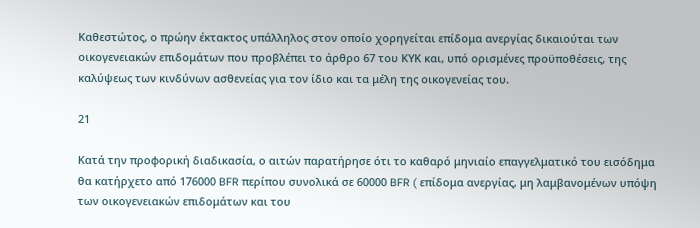Καθεστώτος, ο πρώην έκτακτος υπάλληλος στον οποίο χορηγείται επίδομα ανεργίας δικαιούται των οικογενειακών επιδομάτων που προβλέπει το άρθρο 67 του ΚΥΚ και, υπό ορισμένες προϋποθέσεις, της καλύψεως των κινδύνων ασθενείας για τον ίδιο και τα μέλη της οικογενείας του.

21

Κατά την προφορική διαδικασία, ο αιτών παρατήρησε ότι το καθαρό μηνιαίο επαγγελματικό του εισόδημα θα κατήρχετο από 176000 BFR περίπου συνολικά σε 60000 BFR ( επίδομα ανεργίας, μη λαμβανομένων υπόψη των οικογενειακών επιδομάτων και του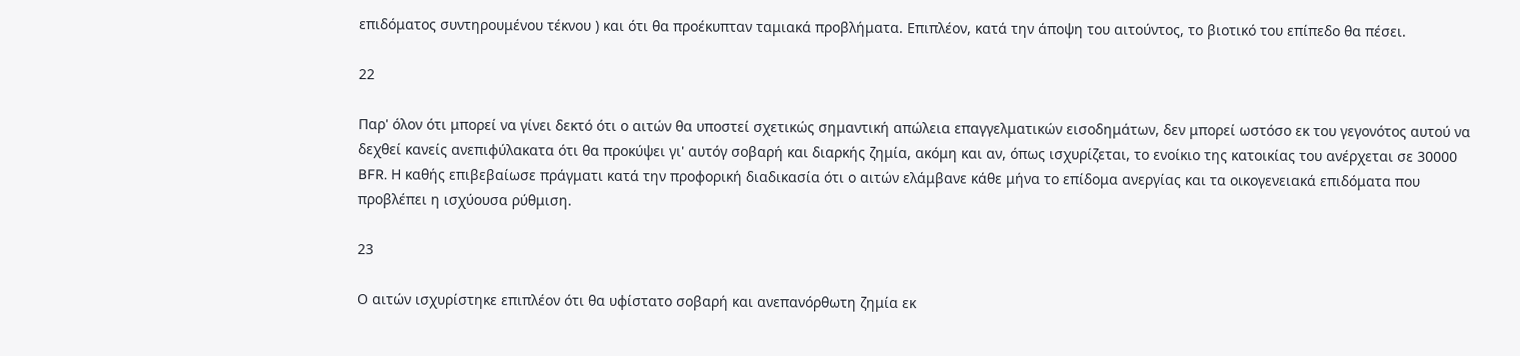επιδόματος συντηρουμένου τέκνου ) και ότι θα προέκυπταν ταμιακά προβλήματα. Επιπλέον, κατά την άποψη του αιτούντος, το βιοτικό του επίπεδο θα πέσει.

22

Παρ' όλον ότι μπορεί να γίνει δεκτό ότι ο αιτών θα υποστεί σχετικώς σημαντική απώλεια επαγγελματικών εισοδημάτων, δεν μπορεί ωστόσο εκ του γεγονότος αυτού να δεχθεί κανείς ανεπιφύλακατα ότι θα προκύψει γι' αυτόγ σοβαρή και διαρκής ζημία, ακόμη και αν, όπως ισχυρίζεται, το ενοίκιο της κατοικίας του ανέρχεται σε 30000 BFR. Η καθής επιβεβαίωσε πράγματι κατά την προφορική διαδικασία ότι ο αιτών ελάμβανε κάθε μήνα το επίδομα ανεργίας και τα οικογενειακά επιδόματα που προβλέπει η ισχύουσα ρύθμιση.

23

Ο αιτών ισχυρίστηκε επιπλέον ότι θα υφίστατο σοβαρή και ανεπανόρθωτη ζημία εκ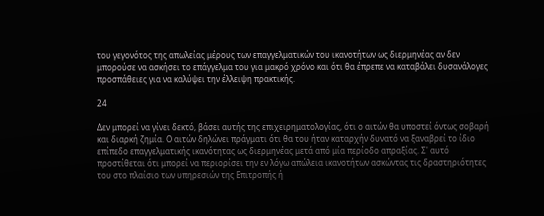του γεγονότος της απωλείας μέρους των επαγγελματικών του ικανοτήτων ως διερμηνέας αν δεν μπορούσε να ασκήσει το επάγγελμα του για μακρό χρόνο και ότι θα έπρεπε να καταβάλει δυσανάλογες προσπάθειες για να καλύψει την έλλειψη πρακτικής.

24

Δεν μπορεί να γίνει δεκτό, βάσει αυτής της επιχειρηματολογίας, ότι ο αιτών θα υποστεί όντως σοβαρή και διαρκή ζημία. Ο αιτών δηλώνει πράγματι ότι θα του ήταν καταρχήν δυνατό να ξαναβρεί το ίδιο επίπεδο επαγγελματικής ικανότητας ως διερμηνέας μετά από μία περίοδο απραξίας. Σ' αυτό προστίθεται ότι μπορεί να περιορίσει την εν λόγω απώλεια ικανοτήτων ασκώντας τις δραστηριότητες του στο πλαίσιο των υπηρεσιών της Επιτροπής ή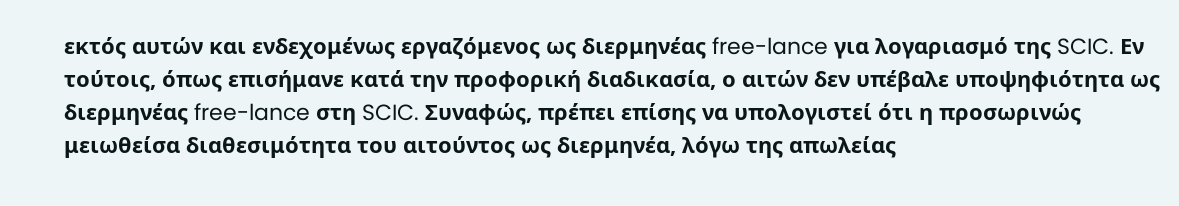εκτός αυτών και ενδεχομένως εργαζόμενος ως διερμηνέας free-lance για λογαριασμό της SCIC. Εν τούτοις, όπως επισήμανε κατά την προφορική διαδικασία, ο αιτών δεν υπέβαλε υποψηφιότητα ως διερμηνέας free-lance στη SCIC. Συναφώς, πρέπει επίσης να υπολογιστεί ότι η προσωρινώς μειωθείσα διαθεσιμότητα του αιτούντος ως διερμηνέα, λόγω της απωλείας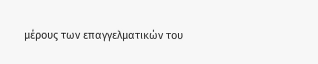μέρους των επαγγελματικών του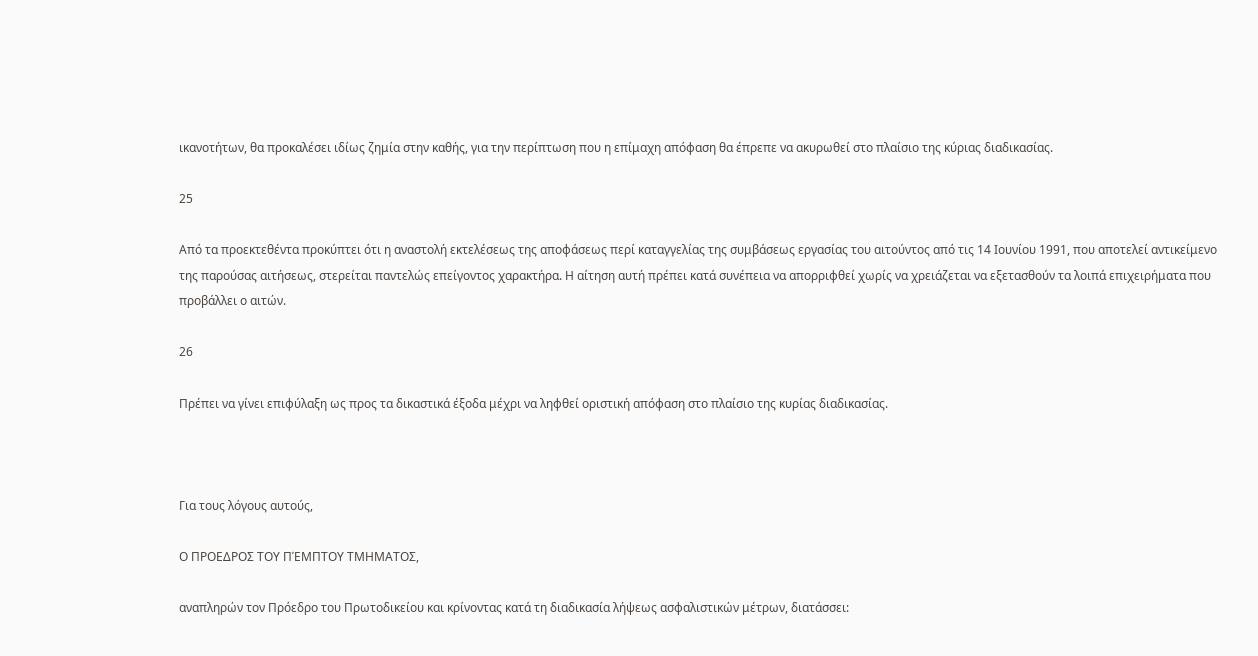ικανοτήτων, θα προκαλέσει ιδίως ζημία στην καθής, για την περίπτωση που η επίμαχη απόφαση θα έπρεπε να ακυρωθεί στο πλαίσιο της κύριας διαδικασίας.

25

Από τα προεκτεθέντα προκύπτει ότι η αναστολή εκτελέσεως της αποφάσεως περί καταγγελίας της συμβάσεως εργασίας του αιτούντος από τις 14 Ιουνίου 1991, που αποτελεί αντικείμενο της παρούσας αιτήσεως, στερείται παντελώς επείγοντος χαρακτήρα. Η αίτηση αυτή πρέπει κατά συνέπεια να απορριφθεί χωρίς να χρειάζεται να εξετασθούν τα λοιπά επιχειρήματα που προβάλλει ο αιτών.

26

Πρέπει να γίνει επιφύλαξη ως προς τα δικαστικά έξοδα μέχρι να ληφθεί οριστική απόφαση στο πλαίσιο της κυρίας διαδικασίας.



Για τους λόγους αυτούς,

Ο ΠΡΟΕΔΡΟΣ ΤΟΥ ΠΈΜΠΤΟΥ ΤΜΗΜΑΤΟΣ,

αναπληρών τον Πρόεδρο του Πρωτοδικείου και κρίνοντας κατά τη διαδικασία λήψεως ασφαλιστικών μέτρων, διατάσσει: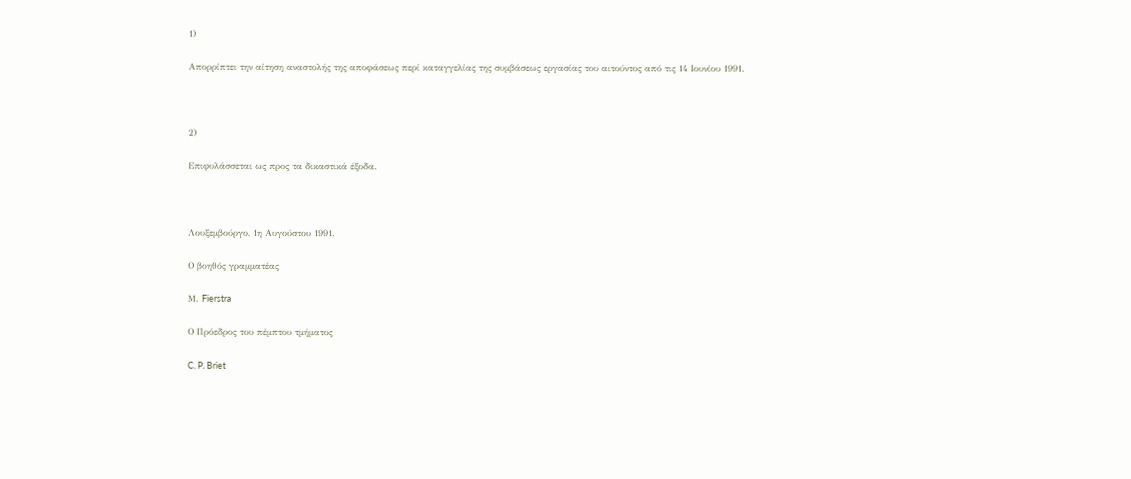1)

Απορρίπτει την αίτηση αναστολής της αποφάσεως περί καταγγελίας της συμβάσεως εργασίας του αιτούντος από τις 14 Ιουνίου 1991.



2)

Επιφυλάσσεται ως προς τα δικαστικά έξοδα.



Λουξεμβούργο, 1η Αυγούστου 1991.

Ο βοηθός γραμματέας

Μ. Fierstra

Ο Πρόεδρος του πέμπτου τμήματος

C. P. Briet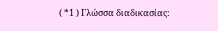( *1 ) Γλώσσα διαδικασίας: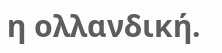η ολλανδική.